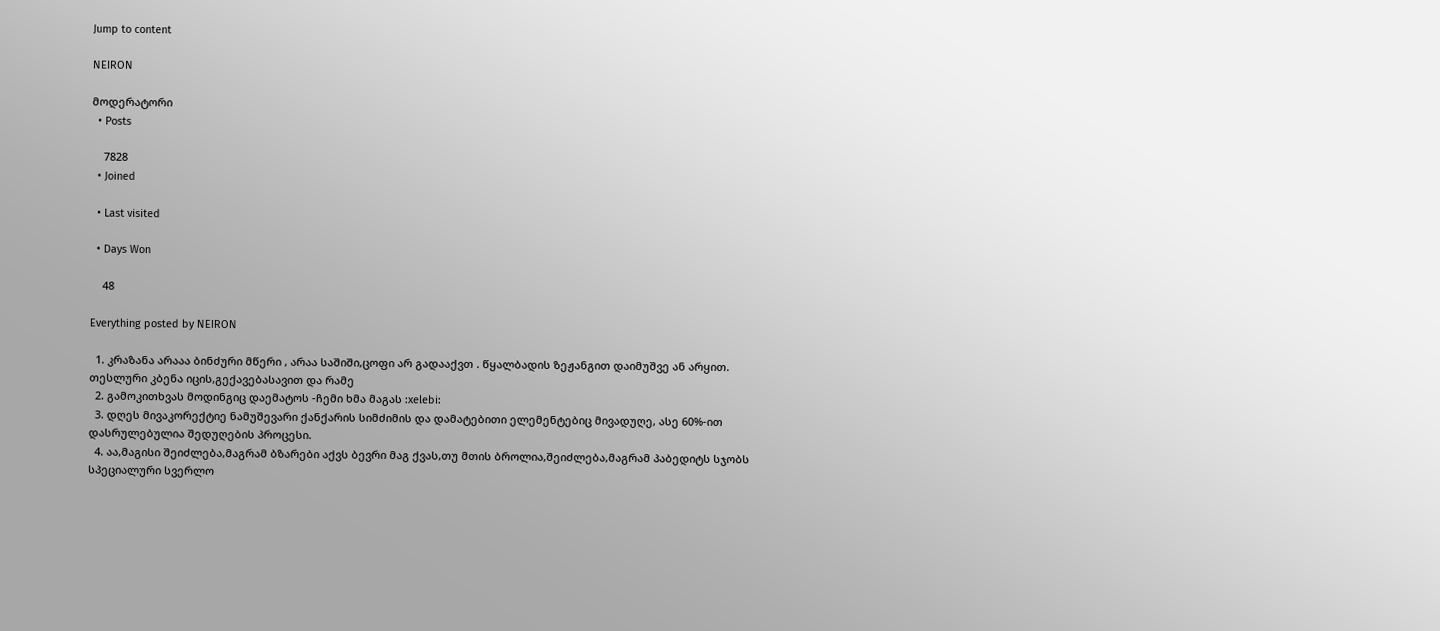Jump to content

NEIRON

მოდერატორი
  • Posts

    7828
  • Joined

  • Last visited

  • Days Won

    48

Everything posted by NEIRON

  1. კრაზანა არააა ბინძური მწერი , არაა საშიში,ცოფი არ გადააქვთ . წყალბადის ზეჟანგით დაიმუშვე ან არყით. თესლური კბენა იცის,გექავებასავით და რამე
  2. გამოკითხვას მოდინგიც დაემატოს -ჩემი ხმა მაგას :xelebi:
  3. დღეს მივაკორექტიე ნამუშევარი ქანქარის სიმძიმის და დამატებითი ელემენტებიც მივადუღე, ასე 60%-ით დასრულებულია შედუღების პროცესი.
  4. აა,მაგისი შეიძლება,მაგრამ ბზარები აქვს ბევრი მაგ ქვას,თუ მთის ბროლია,შეიძლება,მაგრამ პაბედიტს სჯობს სპეციალური სვერლო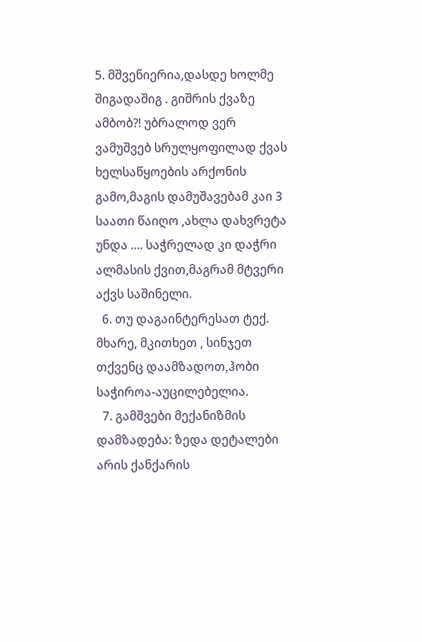5. მშვენიერია,დასდე ხოლმე შიგადაშიგ . გიშრის ქვაზე ამბობ?! უბრალოდ ვერ ვამუშვებ სრულყოფილად ქვას ხელსაწყოების არქონის გამო,მაგის დამუშავებამ კაი 3 საათი წაიღო ,ახლა დახვრეტა უნდა .... საჭრელად კი დაჭრი ალმასის ქვით,მაგრამ მტვერი აქვს საშინელი.
  6. თუ დაგაინტერესათ ტექ. მხარე, მკითხეთ , სინჯეთ თქვენც დაამზადოთ,ჰობი საჭიროა-აუცილებელია.
  7. გამშვები მექანიზმის დამზადება: ზედა დეტალები არის ქანქარის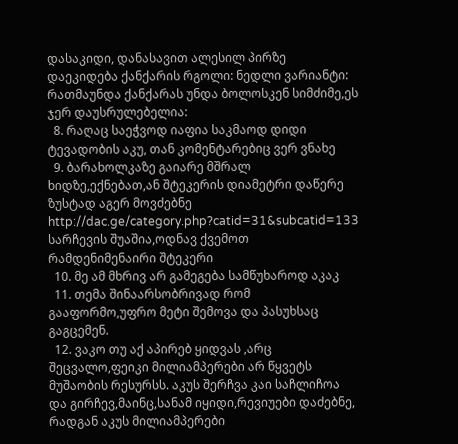დასაკიდი, დანასავით ალესილ პირზე დაეკიდება ქანქარის რგოლი: ნედლი ვარიანტი: რათმაუნდა ქანქარას უნდა ბოლოსკენ სიმძიმე,ეს ჯერ დაუსრულებელია:
  8. რაღაც საეჭვოდ იაფია საკმაოდ დიდი ტევადობის აკუ, თან კომენტარებიც ვერ ვნახე
  9. ბარახოლკაზე გაიარე მშრალ ხიდზე,ექნებათ,ან შტეკერის დიამეტრი დაწერე ზუსტად აგერ მოვძებნე http://dac.ge/category.php?catid=31&subcatid=133 სარჩევის შუაშია,ოდნავ ქვემოთ რამდენიმენაირი შტეკერი
  10. მე ამ მხრივ არ გამეგება სამწუხაროდ აკაკ
  11. თემა შინაარსობრივად რომ გააფორმო,უფრო მეტი შემოვა და პასუხსაც გაგცემენ.
  12. ვაკო თუ აქ აპირებ ყიდვას ,არც შეცვალო,ფეიკი მილიამპერები არ წყვეტს მუშაობის რესურსს. აკუს შერჩვა კაი საჩლიჩოა და გირჩევ,მაინც,სანამ იყიდი,რევიუები დაძებნე, რადგან აკუს მილიამპერები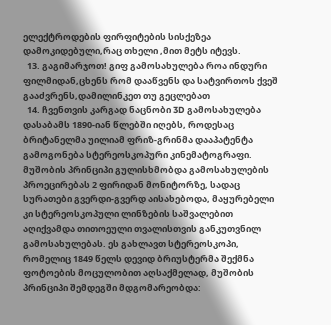ელექტროდების ფირფიტების სისქეზეა დამოკიდებული,რაც თხელი ,მით მეტს იტევს.
  13. გაგიმარჯოთ! გიფ გამოსახულება როა ინდური ფილმიდან,ცხენს რომ დააწვენს და სატვირთოს ქვეშ გააძვრენს,დამილინკეთ თუ გეცლებათ
  14. ჩვენთვის კარგად ნაცნობი 3D გამოსახულება დასაბამს 1890-იან წლებში იღებს, როდესაც ბრიტანელმა უილიამ ფრიზ-გრინმა დააპატენტა გამოგონება სტერეოსკოპური კინემატოგრაფი. მუშობის პრინციპი გულისხმობდა გამოსახულების პროეცირებას 2 ფირიდან მონიტორზე, სადაც სურათები გვერდი-გვერდ აისახებოდა, მაყურებელი კი სტერეოსკოპული ლინზების საშვალებით აღიქვამდა თითოეული თვალისთვის განკუთვნილ გამოსახულებას. ეს გახლავთ სტერეოსკოპი, რომელიც 1849 წელს დევიდ ბრიუსტერმა შექმნა ფოტოების მოცულობით აღსაქმელად, მუშობის პრინციპი შემდეგში მდგომარეობდა: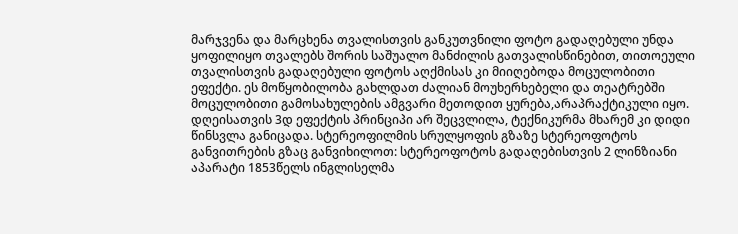მარჯვენა და მარცხენა თვალისთვის განკუთვნილი ფოტო გადაღებული უნდა ყოფილიყო თვალებს შორის საშუალო მანძილის გათვალისწინებით, თითოეული თვალისთვის გადაღებული ფოტოს აღქმისას კი მიიღებოდა მოცულობითი ეფექტი. ეს მოწყობილობა გახლდათ ძალიან მოუხერხებელი და თეატრებში მოცულობითი გამოსახულების ამგვარი მეთოდით ყურება,არაპრაქტიკული იყო. დღეისათვის 3დ ეფექტის პრინციპი არ შეცვლილა, ტექნიკურმა მხარემ კი დიდი წინსვლა განიცადა. სტერეოფილმის სრულყოფის გზაზე სტერეოფოტოს განვითრების გზაც განვიხილოთ: სტერეოფოტოს გადაღებისთვის 2 ლინზიანი აპარატი 1853წელს ინგლისელმა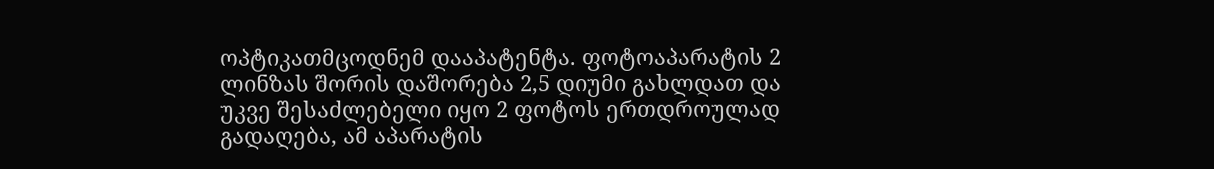ოპტიკათმცოდნემ დააპატენტა. ფოტოაპარატის 2 ლინზას შორის დაშორება 2,5 დიუმი გახლდათ და უკვე შესაძლებელი იყო 2 ფოტოს ერთდროულად გადაღება, ამ აპარატის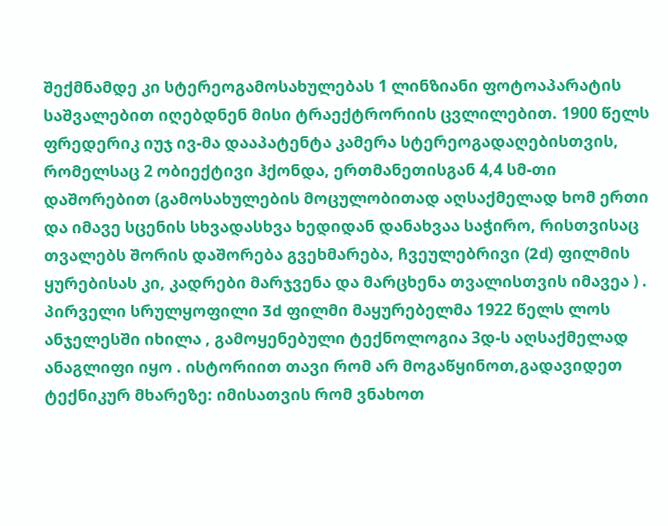შექმნამდე კი სტერეოგამოსახულებას 1 ლინზიანი ფოტოაპარატის საშვალებით იღებდნენ მისი ტრაექტრორიის ცვლილებით. 1900 წელს ფრედერიკ იუჯ ივ-მა დააპატენტა კამერა სტერეოგადაღებისთვის, რომელსაც 2 ობიექტივი ჰქონდა, ერთმანეთისგან 4,4 სმ-თი დაშორებით (გამოსახულების მოცულობითად აღსაქმელად ხომ ერთი და იმავე სცენის სხვადასხვა ხედიდან დანახვაა საჭირო, რისთვისაც თვალებს შორის დაშორება გვეხმარება, ჩვეულებრივი (2d) ფილმის ყურებისას კი, კადრები მარჯვენა და მარცხენა თვალისთვის იმავეა ) . პირველი სრულყოფილი 3d ფილმი მაყურებელმა 1922 წელს ლოს ანჯელესში იხილა , გამოყენებული ტექნოლოგია 3დ-ს აღსაქმელად ანაგლიფი იყო . ისტორიით თავი რომ არ მოგაწყინოთ,გადავიდეთ ტექნიკურ მხარეზე: იმისათვის რომ ვნახოთ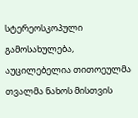სტერეოსკოპული გამოსახულება, აუცილებელია თითოეულმა თვალმა ნახოს მისთვის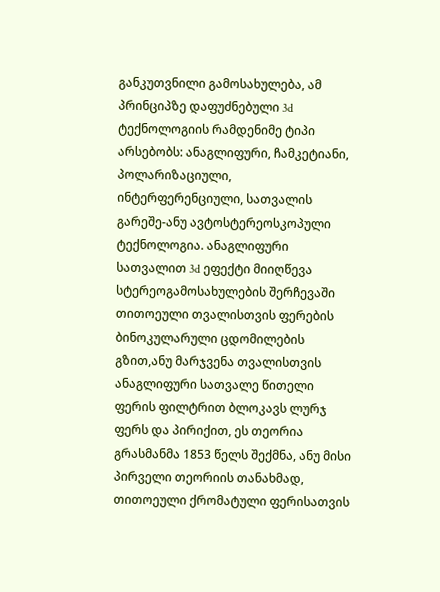განკუთვნილი გამოსახულება, ამ პრინციპზე დაფუძნებული 3d ტექნოლოგიის რამდენიმე ტიპი არსებობს: ანაგლიფური, ჩამკეტიანი, პოლარიზაციული, ინტერფერენციული, სათვალის გარეშე-ანუ ავტოსტერეოსკოპული ტექნოლოგია. ანაგლიფური სათვალით 3d ეფექტი მიიღწევა სტერეოგამოსახულების შერჩევაში თითოეული თვალისთვის ფერების ბინოკულარული ცდომილების გზით,ანუ მარჯვენა თვალისთვის ანაგლიფური სათვალე წითელი ფერის ფილტრით ბლოკავს ლურჯ ფერს და პირიქით, ეს თეორია გრასმანმა 1853 წელს შექმნა, ანუ მისი პირველი თეორიის თანახმად, თითოეული ქრომატული ფერისათვის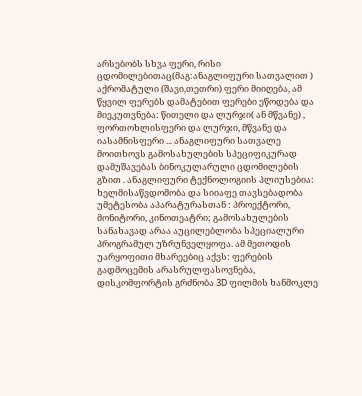არსებობს სხვა ფერი, რისი ცდომილებითაც(მაგ:ანაგლიფური სათვალით ) აქრომატული (შავი,თეთრი) ფერი მიიღება, ამ წყვილ ფერებს დამატებით ფერები ეწოდება და მიეკუთვნება: წითელი და ლურჯი( ან მწვანე) , ფორთოხლისფერი და ლურჯი, მწვანე და იასამნისფერი ... ანაგლიფური სათვალე მოითხოვს გამოსახულების სპეციფიკურად დამუშავებას ბინოკულარული ცდომილების გზით . ანაგლიფური ტექნოლოგიის პლიუსებია: ხელმისაწვდომობა და სიიაფე თავსებადობა უმეტესობა აპარატურასთან : პროექტორი, მონიტორი, კინოთეატრი; გამოსახულების სანახავად არაა აუცილებლობა სპეციალური პროგრამულ უზრუნველყოფა. ამ მეთოდის უარყოფითი მხარეებიც აქვს: ფერების გადმოცემის არასრულფასოვნება, დისკომფორტის გრძნობა 3D ფილმის ხანმოკლე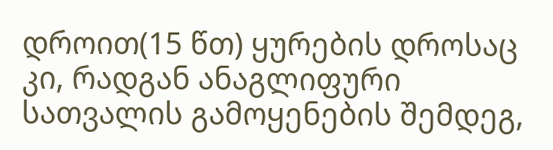დროით(15 წთ) ყურების დროსაც კი, რადგან ანაგლიფური სათვალის გამოყენების შემდეგ,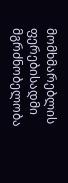მომხმარებლის ფერებისადმი მგრძნობელობა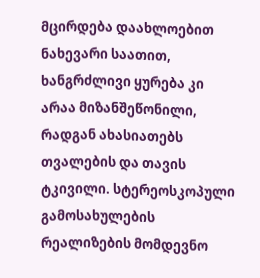მცირდება დაახლოებით ნახევარი საათით, ხანგრძლივი ყურება კი არაა მიზანშეწონილი, რადგან ახასიათებს თვალების და თავის ტკივილი. სტერეოსკოპული გამოსახულების რეალიზების მომდევნო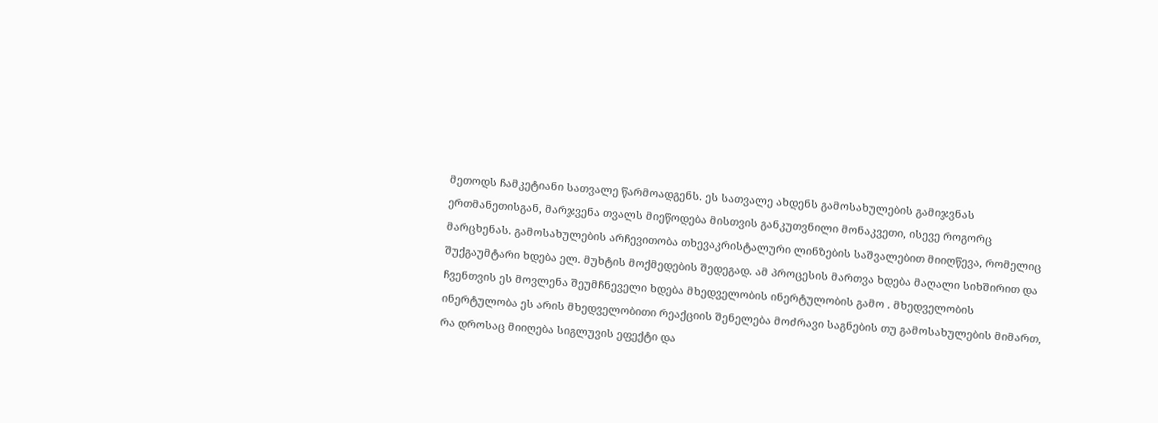მეთოდს ჩამკეტიანი სათვალე წარმოადგენს. ეს სათვალე ახდენს გამოსახულების გამიჯვნას ერთმანეთისგან, მარჯვენა თვალს მიეწოდება მისთვის განკუთვნილი მონაკვეთი, ისევე როგორც მარცხენას. გამოსახულების არჩევითობა თხევაკრისტალური ლინზების საშვალებით მიიღწევა, რომელიც შუქგაუმტარი ხდება ელ. მუხტის მოქმედების შედეგად. ამ პროცესის მართვა ხდება მაღალი სიხშირით და ჩვენთვის ეს მოვლენა შეუმჩნეველი ხდება მხედველობის ინერტულობის გამო . მხედველობის ინერტულობა ეს არის მხედველობითი რეაქციის შენელება მოძრავი საგნების თუ გამოსახულების მიმართ, რა დროსაც მიიღება სიგლუვის ეფექტი და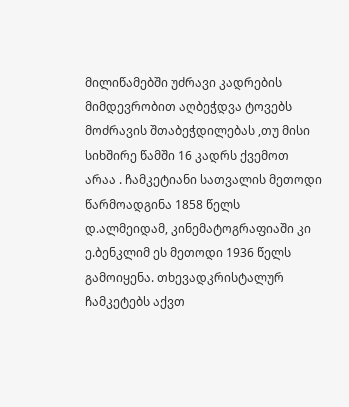მილიწამებში უძრავი კადრების მიმდევრობით აღბეჭდვა ტოვებს მოძრავის შთაბეჭდილებას ,თუ მისი სიხშირე წამში 16 კადრს ქვემოთ არაა . ჩამკეტიანი სათვალის მეთოდი წარმოადგინა 1858 წელს დ.ალმეიდამ, კინემატოგრაფიაში კი ე.ბენკლიმ ეს მეთოდი 1936 წელს გამოიყენა. თხევადკრისტალურ ჩამკეტებს აქვთ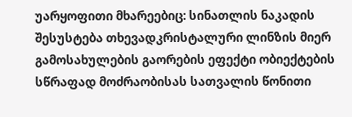უარყოფითი მხარეებიც: სინათლის ნაკადის შესუსტება თხევადკრისტალური ლინზის მიერ გამოსახულების გაორების ეფექტი ობიექტების სწრაფად მოძრაობისას სათვალის წონითი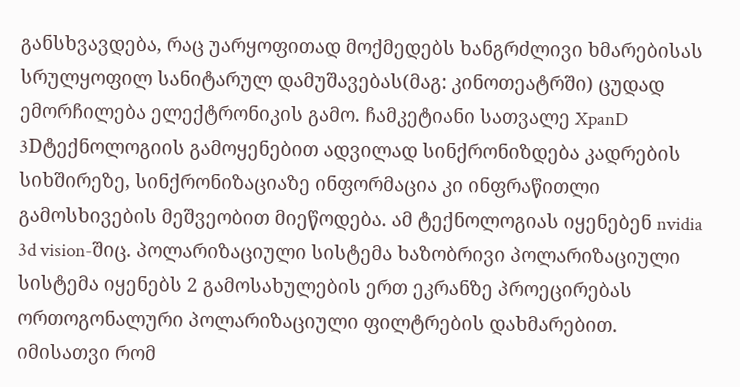განსხვავდება, რაც უარყოფითად მოქმედებს ხანგრძლივი ხმარებისას სრულყოფილ სანიტარულ დამუშავებას(მაგ: კინოთეატრში) ცუდად ემორჩილება ელექტრონიკის გამო. ჩამკეტიანი სათვალე XpanD 3Dტექნოლოგიის გამოყენებით ადვილად სინქრონიზდება კადრების სიხშირეზე, სინქრონიზაციაზე ინფორმაცია კი ინფრაწითლი გამოსხივების მეშვეობით მიეწოდება. ამ ტექნოლოგიას იყენებენ nvidia 3d vision-შიც. პოლარიზაციული სისტემა ხაზობრივი პოლარიზაციული სისტემა იყენებს 2 გამოსახულების ერთ ეკრანზე პროეცირებას ორთოგონალური პოლარიზაციული ფილტრების დახმარებით. იმისათვი რომ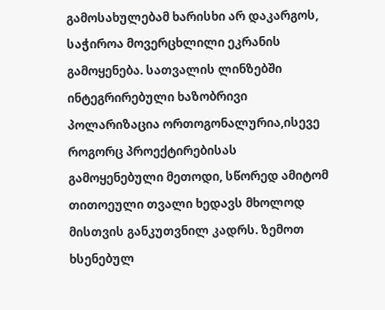გამოსახულებამ ხარისხი არ დაკარგოს, საჭიროა მოვერცხლილი ეკრანის გამოყენება. სათვალის ლინზებში ინტეგრირებული ხაზობრივი პოლარიზაცია ორთოგონალურია,ისევე როგორც პროექტირებისას გამოყენებული მეთოდი, სწორედ ამიტომ თითოეული თვალი ხედავს მხოლოდ მისთვის განკუთვნილ კადრს. ზემოთ ხსენებულ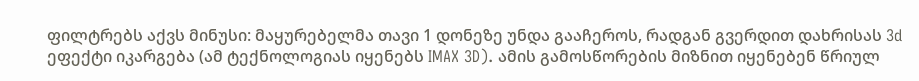ფილტრებს აქვს მინუსი: მაყურებელმა თავი 1 დონეზე უნდა გააჩეროს, რადგან გვერდით დახრისას 3d ეფექტი იკარგება (ამ ტექნოლოგიას იყენებს IMAX 3D). ამის გამოსწორების მიზნით იყენებენ წრიულ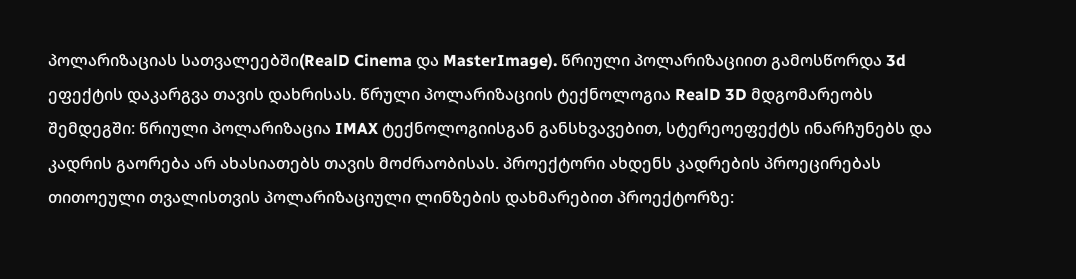პოლარიზაციას სათვალეებში(RealD Cinema და MasterImage). წრიული პოლარიზაციით გამოსწორდა 3d ეფექტის დაკარგვა თავის დახრისას. წრული პოლარიზაციის ტექნოლოგია RealD 3D მდგომარეობს შემდეგში: წრიული პოლარიზაცია IMAX ტექნოლოგიისგან განსხვავებით, სტერეოეფექტს ინარჩუნებს და კადრის გაორება არ ახასიათებს თავის მოძრაობისას. პროექტორი ახდენს კადრების პროეცირებას თითოეული თვალისთვის პოლარიზაციული ლინზების დახმარებით პროექტორზე: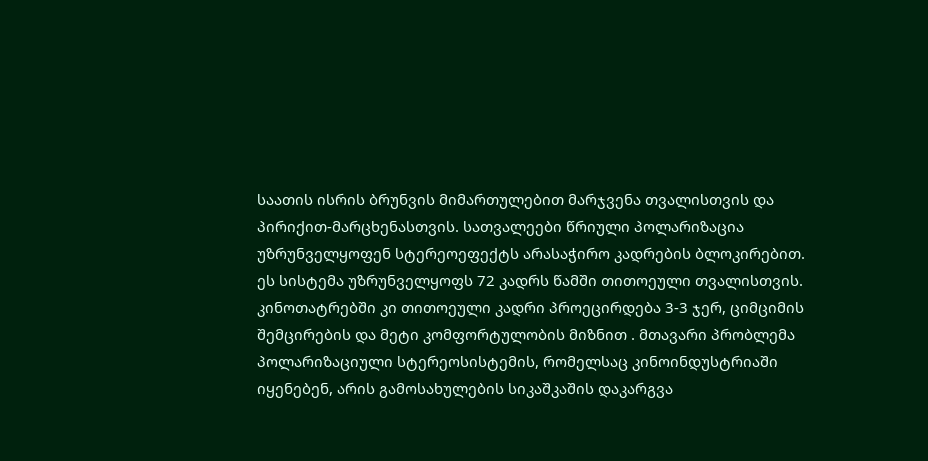საათის ისრის ბრუნვის მიმართულებით მარჯვენა თვალისთვის და პირიქით-მარცხენასთვის. სათვალეები წრიული პოლარიზაცია უზრუნველყოფენ სტერეოეფექტს არასაჭირო კადრების ბლოკირებით. ეს სისტემა უზრუნველყოფს 72 კადრს წამში თითოეული თვალისთვის. კინოთატრებში კი თითოეული კადრი პროეცირდება 3-3 ჯერ, ციმციმის შემცირების და მეტი კომფორტულობის მიზნით . მთავარი პრობლემა პოლარიზაციული სტერეოსისტემის, რომელსაც კინოინდუსტრიაში იყენებენ, არის გამოსახულების სიკაშკაშის დაკარგვა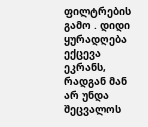ფილტრების გამო . დიდი ყურადღება ექცევა ეკრანს, რადგან მან არ უნდა შეცვალოს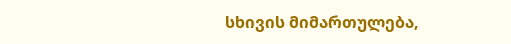სხივის მიმართულება,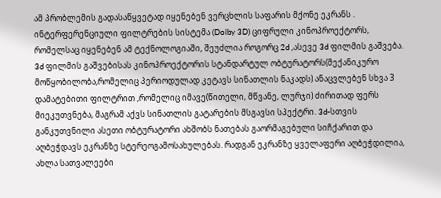ამ პრობლემის გადასაწყვეტად იყენებენ ვერცხლის საფარის მქონე ეკრანს . ინტერფერენციული ფილტრების სისტემა (Dolby 3D) ციფრული კინოპროექტორს, რომელსაც იყენებენ ამ ტექნოლოგიაში, შეუძლია როგორც 2d ,ასევე 3d ფილმის გაშვება. 3d ფილმის გაშვებისას კინოპროექტორის სტანდარტულ ობტურატორს(მექანიკურო მოწყობილობა,რომელიც პერიოდულად კეტავს სინათლის ნაკადს) ანაცვლებენ სხვა 3 დამატებითი ფილტრით ,რომელიც იმავე(წითელი, მწვანე, ლურჯი) ძირითად ფერს მიეკუთვნება, მაგრამ აქვს სინათლის გატარების მსგავსი სპექტრი. 3d-სთვის განკუთვნილი ასეთი ობტურატორი ახშობს ნათებას გაორმაგებული სიჩქარით და აღბეჭდავს ეკრანზე სტერეოგამოსახულებას. რადგან ეკრანზე ყველაფერი აღბეჭდილია, ახლა სათვალეები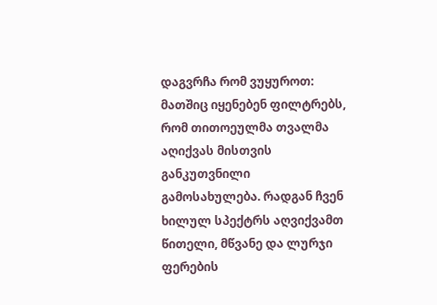დაგვრჩა რომ ვუყუროთ: მათშიც იყენებენ ფილტრებს, რომ თითოეულმა თვალმა აღიქვას მისთვის განკუთვნილი გამოსახულება. რადგან ჩვენ ხილულ სპექტრს აღვიქვამთ წითელი, მწვანე და ლურჯი ფერების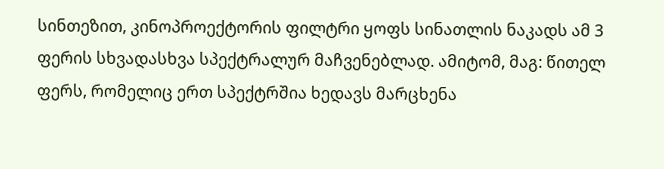სინთეზით, კინოპროექტორის ფილტრი ყოფს სინათლის ნაკადს ამ 3 ფერის სხვადასხვა სპექტრალურ მაჩვენებლად. ამიტომ, მაგ: წითელ ფერს, რომელიც ერთ სპექტრშია ხედავს მარცხენა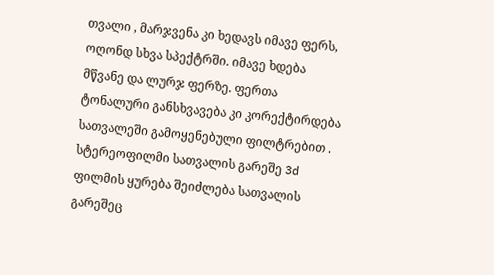თვალი , მარჯვენა კი ხედავს იმავე ფერს, ოღონდ სხვა სპექტრში. იმავე ხდება მწვანე და ლურჯ ფერზე. ფერთა ტონალური განსხვავება კი კორექტირდება სათვალეში გამოყენებული ფილტრებით . სტერეოფილმი სათვალის გარეშე 3d ფილმის ყურება შეიძლება სათვალის გარეშეც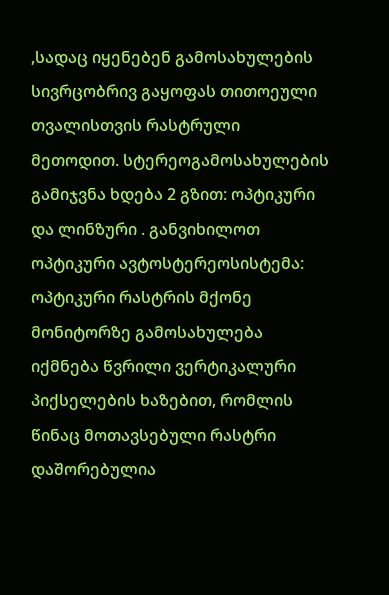,სადაც იყენებენ გამოსახულების სივრცობრივ გაყოფას თითოეული თვალისთვის რასტრული მეთოდით. სტერეოგამოსახულების გამიჯვნა ხდება 2 გზით: ოპტიკური და ლინზური . განვიხილოთ ოპტიკური ავტოსტერეოსისტემა: ოპტიკური რასტრის მქონე მონიტორზე გამოსახულება იქმნება წვრილი ვერტიკალური პიქსელების ხაზებით, რომლის წინაც მოთავსებული რასტრი დაშორებულია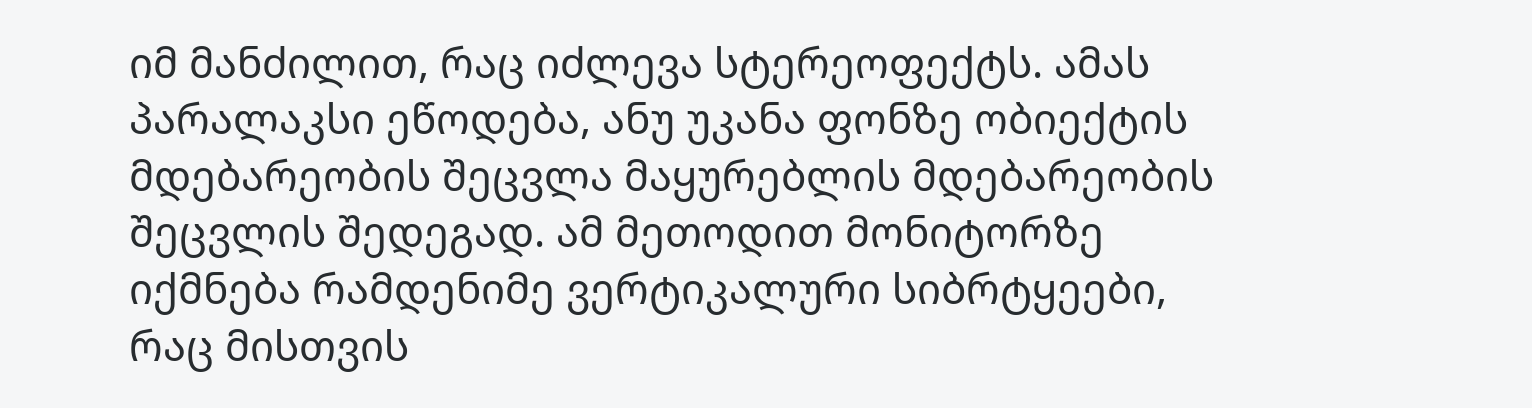იმ მანძილით, რაც იძლევა სტერეოფექტს. ამას პარალაკსი ეწოდება, ანუ უკანა ფონზე ობიექტის მდებარეობის შეცვლა მაყურებლის მდებარეობის შეცვლის შედეგად. ამ მეთოდით მონიტორზე იქმნება რამდენიმე ვერტიკალური სიბრტყეები, რაც მისთვის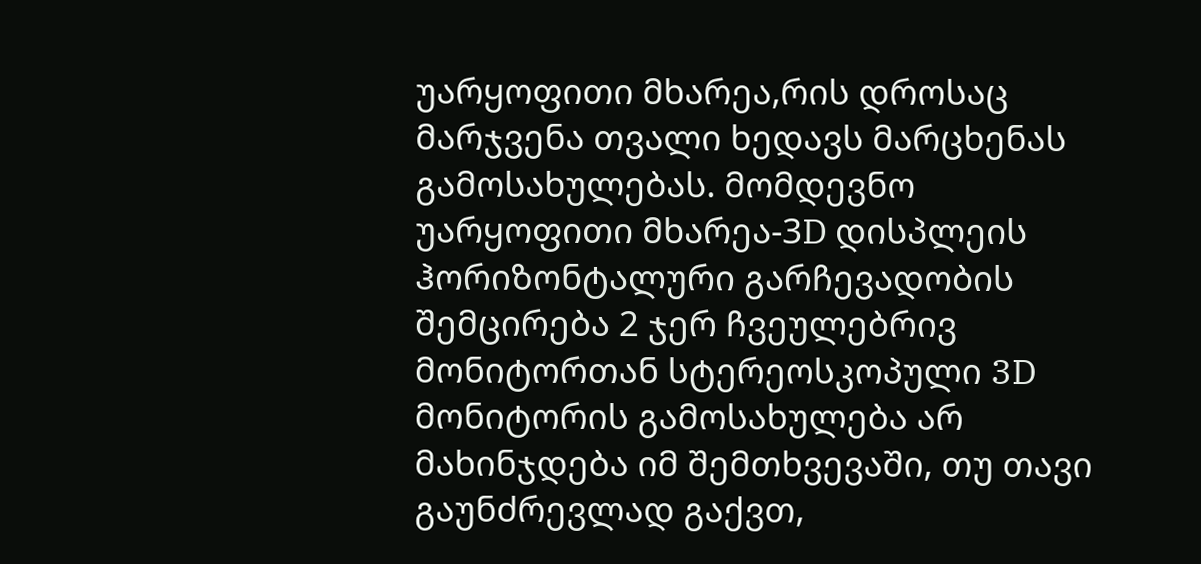უარყოფითი მხარეა,რის დროსაც მარჯვენა თვალი ხედავს მარცხენას გამოსახულებას. მომდევნო უარყოფითი მხარეა-3D დისპლეის ჰორიზონტალური გარჩევადობის შემცირება 2 ჯერ ჩვეულებრივ მონიტორთან სტერეოსკოპული 3D მონიტორის გამოსახულება არ მახინჯდება იმ შემთხვევაში, თუ თავი გაუნძრევლად გაქვთ,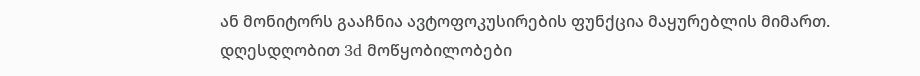ან მონიტორს გააჩნია ავტოფოკუსირების ფუნქცია მაყურებლის მიმართ. დღესდღობით 3d მოწყობილობები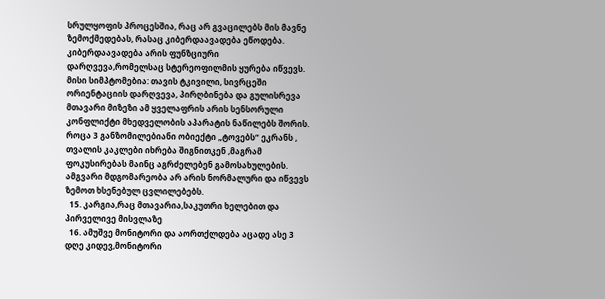სრულყოფის პროცესშია, რაც არ გვაცილებს მის მავნე ზემოქმედებას, რასაც კიბერდაავადება ეწოდება. კიბერდაავადება არის ფუნზციური დარღვევა,რომელსაც სტერეოფილმის ყურება იწვევს. მისი სიმპტომებია: თავის ტკივილი, სივრცეში ორიენტაციის დარღვევა, პირღბინება და გულისრევა მთავარი მიზეზი ამ ყველაფრის არის სენსორული კონფლიქტი მხედველობის აპარატის ნაწილებს შორის. როცა 3 განზომილებიანი ობიექტი „ტოვებს“ ეკრანს , თვალის კაკლები იხრება შიგნითკენ ,მაგრამ ფოკუსირებას მაინც აგრძელებენ გამოსახულების. ამგვარი მდგომარეობა არ არის ნორმალური და იწვევს ზემოთ ხსენებულ ცვლილებებს.
  15. კარგია,რაც მთავარია,საკუთრი ხელებით და პირველივე მისვლაზე
  16. ამუშვე მონიტორი და აორთქლდება აცადე ასე 3 დღე კიდევ,მონიტორი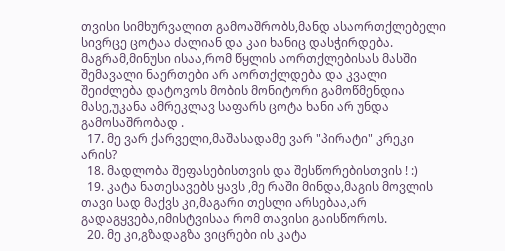თვისი სიმხურვალით გამოაშრობს,მანდ ასაორთქლებელი სივრცე ცოტაა ძალიან და კაი ხანიც დასჭირდება. მაგრამ,მინუსი ისაა,რომ წყლის აორთქლებისას მასში შემავალი ნაერთები არ აორთქლდება და კვალი შეიძლება დატოვოს მობის მონიტორი გამოწმენდია მასე,უკანა ამრეკლავ საფარს ცოტა ხანი არ უნდა გამოსაშრობად .
  17. მე ვარ ქარველი,მაშასადამე ვარ "პირატი" კრეკი არის?
  18. მადლობა შეფასებისთვის და შესწორებისთვის ! :)
  19. კატა ნათესავებს ყავს ,მე რაში მინდა,მაგის მოვლის თავი სად მაქვს კი,მაგარი თესლი არსებაა,არ გადაგყვება,იმისტვისაა რომ თავისი გაისწოროს.
  20. მე კი,გზადაგზა ვიცრები ის კატა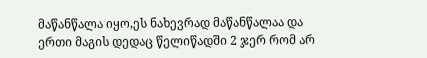მაწანწალა იყო,ეს ნახევრად მაწანწალაა და ერთი მაგის დედაც წელიწადში 2 ჯერ რომ არ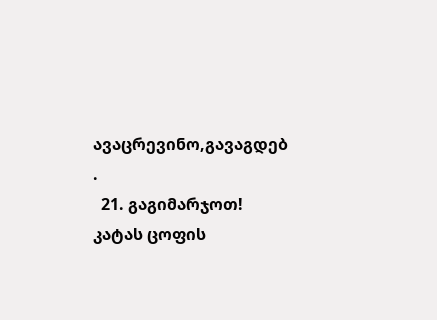ავაცრევინო,გავაგდებ .
  21. გაგიმარჯოთ! კატას ცოფის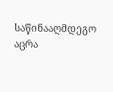საწინააღმდეგო აცრა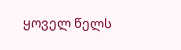ყოველ წელს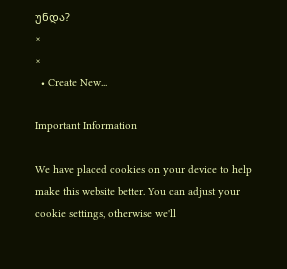უნდა?
×
×
  • Create New...

Important Information

We have placed cookies on your device to help make this website better. You can adjust your cookie settings, otherwise we'll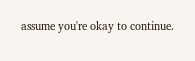assume you're okay to continue.